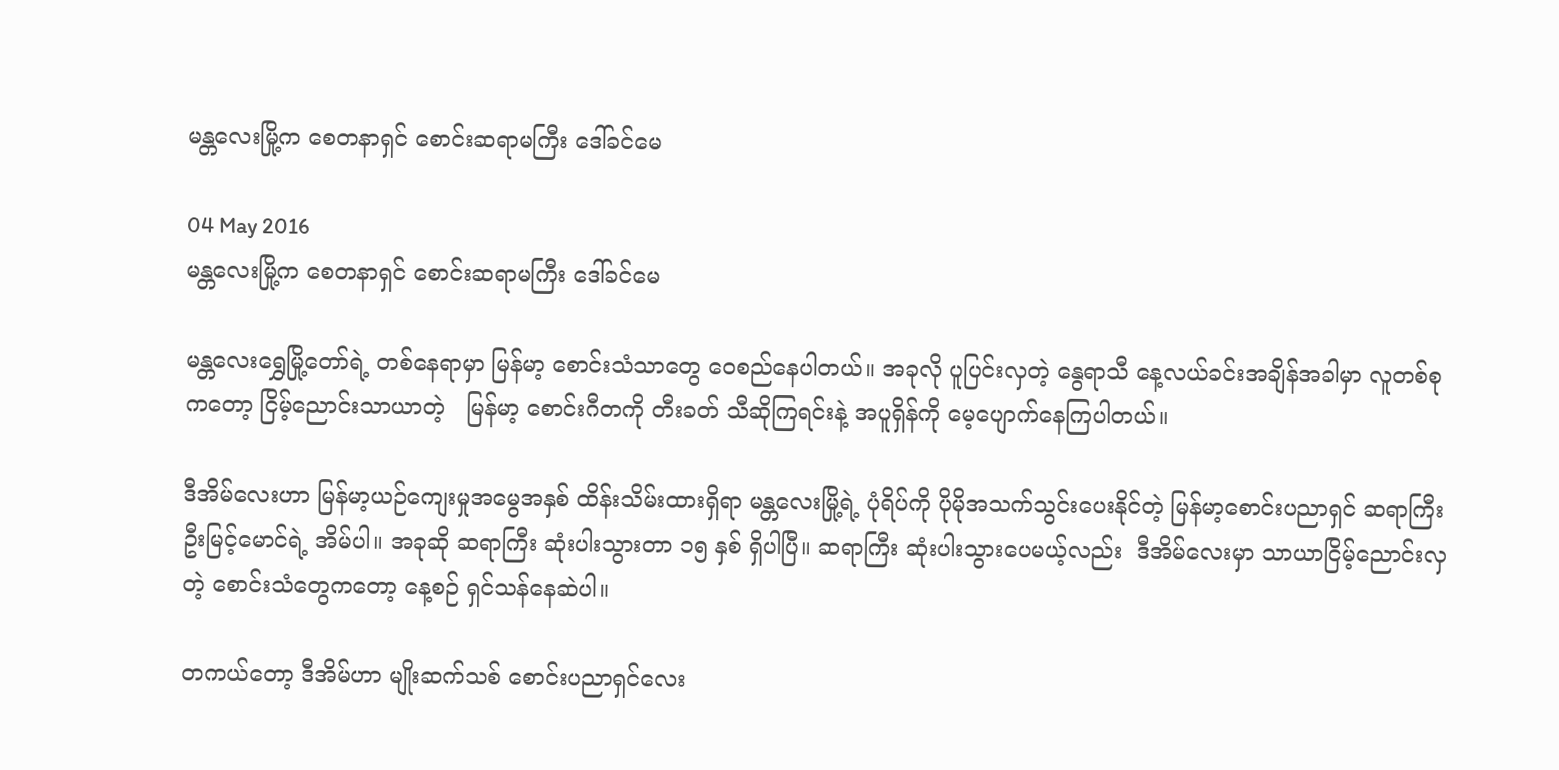မန္တလေးမြို့က စေတနာရှင် စောင်းဆရာမကြီး ဒေါ်ခင်မေ

04 May 2016
မန္တလေးမြို့က စေတနာရှင် စောင်းဆရာမကြီး ဒေါ်ခင်မေ

မန္တလေးရွှေမြို့တော်ရဲ့ တစ်နေရာမှာ မြန်မာ့ စောင်းသံသာတွေ ဝေစည်နေပါတယ်။ အခုလို ပူပြင်းလှတဲ့ နွေရာသီ နေ့လယ်ခင်းအချိန်အခါမှာ လူတစ်စုကတော့ ငြိမ့်ညောင်းသာယာတဲ့   မြန်မာ့ စောင်းဂီတကို တီးခတ် သီဆိုကြရင်းနဲ့ အပူရှိန်ကို မေ့ပျောက်နေကြပါတယ်။

ဒီအိမ်လေးဟာ မြန်မာ့ယဉ်ကျေးမှုအမွေအနှစ် ထိန်းသိမ်းထားရှိရာ မန္တလေးမြို့ရဲ့ ပုံရိပ်ကို ပိုမိုအသက်သွင်းပေးနိုင်တဲ့ မြန်မာ့စောင်းပညာရှင် ဆရာကြီး ဦးမြင့်မောင်ရဲ့ အိမ်ပါ။ အခုဆို ဆရာကြီး ဆုံးပါးသွားတာ ၁၅ နှစ် ရှိပါပြီ။ ဆရာကြီး ဆုံးပါးသွားပေမယ့်လည်း  ဒီအိမ်လေးမှာ သာယာငြိမ့်ညောင်းလှတဲ့ စောင်းသံတွေကတော့ နေ့စဉ် ရှင်သန်နေဆဲပါ။

တကယ်တော့ ဒီအိမ်ဟာ မျိုးဆက်သစ် စောင်းပညာရှင်လေး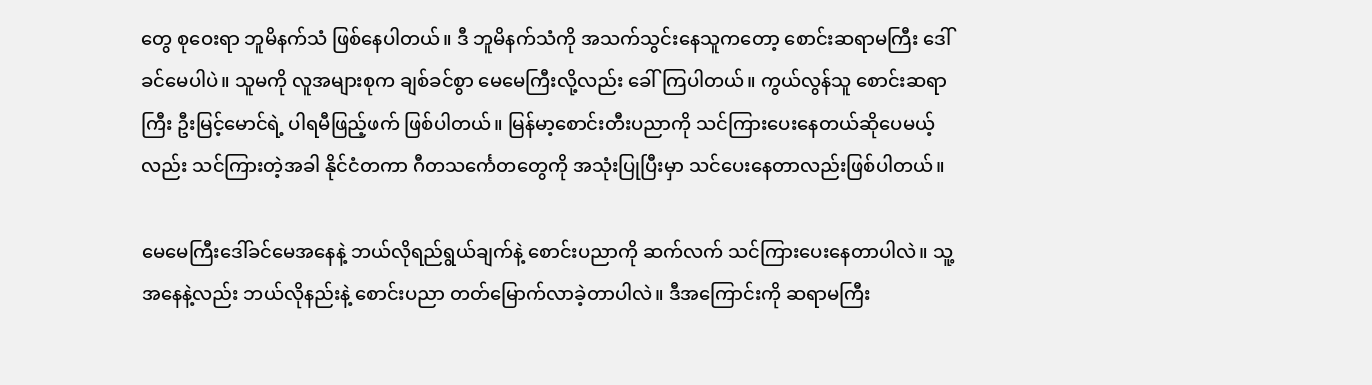တွေ စုဝေးရာ ဘူမိနက်သံ ဖြစ်နေပါတယ်။ ဒီ ဘူမိနက်သံကို အသက်သွင်းနေသူကတော့ စောင်းဆရာမကြီး ဒေါ်ခင်မေပါပဲ။ သူမကို လူအများစုက ချစ်ခင်စွာ မေမေကြီးလို့လည်း ခေါ်ကြပါတယ်။ ကွယ်လွန်သူ စောင်းဆရာကြီး ဦးမြင့်မောင်ရဲ့ ပါရမီဖြည့်ဖက် ဖြစ်ပါတယ်။ မြန်မာ့စောင်းတီးပညာကို သင်ကြားပေးနေတယ်ဆိုပေမယ့်လည်း သင်ကြားတဲ့အခါ နိုင်ငံတကာ ဂီတသင်္ကေတတွေကို အသုံးပြုပြီးမှာ သင်ပေးနေတာလည်းဖြစ်ပါတယ်။

မေမေကြီးဒေါ်ခင်မေအနေနဲ့ ဘယ်လိုရည်ရွယ်ချက်နဲ့ စောင်းပညာကို ဆက်လက် သင်ကြားပေးနေတာပါလဲ။ သူ့အနေနဲ့လည်း ဘယ်လိုနည်းနဲ့ စောင်းပညာ တတ်မြောက်လာခဲ့တာပါလဲ။ ဒီအကြောင်းကို ဆရာမကြီး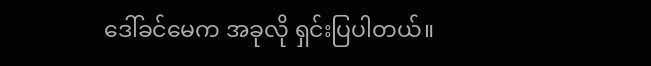ဒေါ်ခင်မေက အခုလို ရှင်းပြပါတယ်။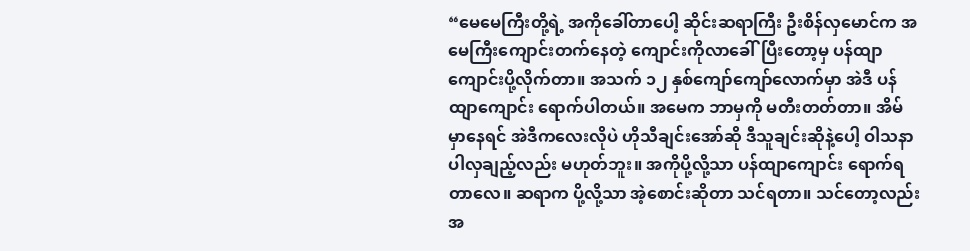“မေမေကြီးတို့ရဲ့ အကိုခေါ်တာပေါ့ ဆိုင်းဆရာကြီး ဦးစိန်လှမောင်က အမေကြီးကျောင်းတက်နေတဲ့ ကျောင်းကိုလာခေါ်ပြီးတော့မှ ပန်ထျာကျောင်းပို့လိုက်တာ။ အသက် ၁၂ နှစ်ကျော်ကျော်လောက်မှာ အဲဒီ ပန်ထျာကျောင်း ရောက်ပါတယ်။ အမေက ဘာမှကို မတီးတတ်တာ။ အိမ်မှာနေရင် အဲဒီကလေးလိုပဲ ဟိုသီချင်းအော်ဆို ဒီသူချင်းဆိုနဲ့ပေါ့ ဝါသနာပါလှချည့်လည်း မဟုတ်ဘူး။ အကိုပို့လို့သာ ပန်ထျာကျောင်း ရောက်ရတာလေ။ ဆရာက ပို့လို့သာ အဲ့စောင်းဆိုတာ သင်ရတာ။ သင်တော့လည်း အ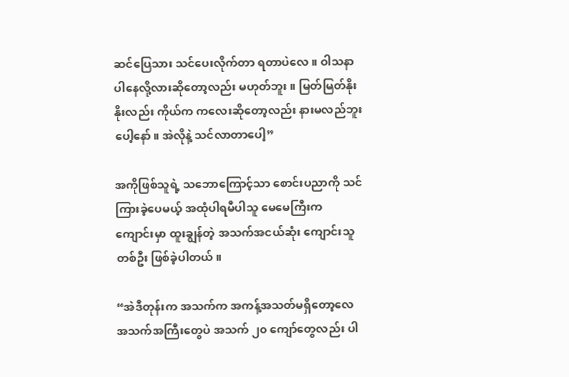ဆင်ပြေသား သင်ပေးလိုက်တာ ရတာပဲလေ။ ဝါသနာပါနေလို့လားဆိုတော့လည်း မဟုတ်ဘူး။ မြတ်မြတ်နိုးနိုးလည်း ကိုယ်က ကလေးဆိုတော့လည်း နားမလည်ဘူးပေါ့နော်။ အဲလိုနဲ့ သင်လာတာပေါ့”

အကိုဖြစ်သူရဲ့ သဘောကြောင့်သာ စောင်းပညာကို သင်ကြားခဲ့ပေမယ့် အထုံပါရမီပါသူ မေမေကြီးက ကျောင်းမှာ ထူးချွန်တဲ့ အသက်အငယ်ဆုံး ကျောင်းသူတစ်ဦး ဖြစ်ခဲ့ပါတယ်။

“အဲဒီတုန်းက အသက်က အကန့်အသတ်မရှိတော့လေ အသက်အကြီးတွေပဲ အသက် ၂၀ ကျော်တွေလည်း ပါ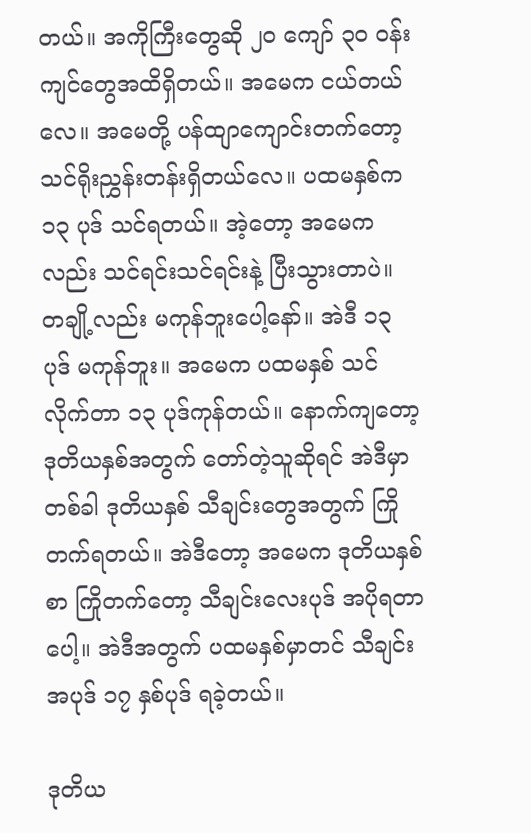တယ်။ အကိုကြီးတွေဆို ၂၀ ကျော် ၃၀ ဝန်းကျင်တွေအထိရှိတယ်။ အမေက ငယ်တယ်လေ။ အမေတို့ ပန်ထျာကျောင်းတက်တော့ သင်ရိုးညွှန်းတန်းရှိတယ်လေ။ ပထမနှစ်က ၁၃ ပုဒ် သင်ရတယ်။ အဲ့တော့ အမေကလည်း သင်ရင်းသင်ရင်းနဲ့ ပြီးသွားတာပဲ။ တချို့လည်း မကုန်ဘူးပေါ့နော်။ အဲဒီ ၁၃ ပုဒ် မကုန်ဘူး။ အမေက ပထမနှစ် သင်လိုက်တာ ၁၃ ပုဒ်ကုန်တယ်။ နောက်ကျတော့ ဒုတိယနှစ်အတွက် တော်တဲ့သူဆိုရင် အဲဒီမှာတစ်ခါ ဒုတိယနှစ် သီချင်းတွေအတွက် ကြိုတက်ရတယ်။ အဲဒီတော့ အမေက ဒုတိယနှစ်စာ ကြိုတက်တော့ သီချင်းလေးပုဒ် အပိုရတာပေါ့။ အဲဒီအတွက် ပထမနှစ်မှာတင် သီချင်းအပုဒ် ၁၇ နှစ်ပုဒ် ရခဲ့တယ်။

ဒုတိယ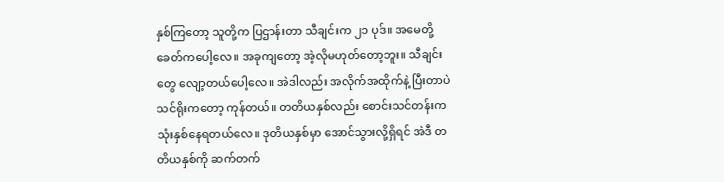နှစ်ကြတော့ သူတို့က ပြဌာန်းတာ သီချင်းက ၂၁ ပုဒ်။ အမေတို့ခေတ်ကပေါ့လေ။ အခုကျတော့ အဲ့လိုမဟုတ်တော့ဘူး။ သီချင်းတွေ လျော့တယ်ပေါ့လေ။ အဲဒါလည်း အလိုက်အထိုက်နဲ့ ပြီးတာပဲ သင်ရိုးကတော့ ကုန်တယ်။ တတိယနှစ်လည်း စောင်းသင်တန်းက သုံးနှစ်နေရတယ်လေ။ ဒုတိယနှစ်မှာ အောင်သွားလို့ရှိရင် အဲဒီ တတိယနှစ်ကို ဆက်တက်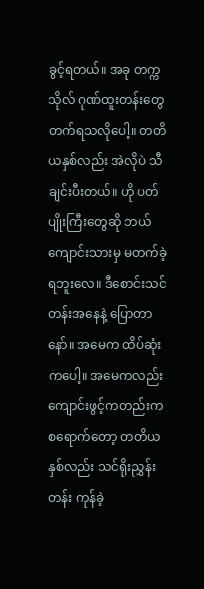ခွင့်ရတယ်။ အခု တက္ကသိုလ် ဂုဏ်ထူးတန်းတွေ တက်ရသလိုပေါ့။ တတိယနှစ်လည်း အဲလိုပဲ သီချင်းပီးတယ်။ ဟို ပတ်ပျိုးကြီးတွေဆို ဘယ်ကျောင်းသားမှ မတက်ခဲ့ရဘူးလေ။ ဒီစောင်းသင်တန်းအနေနဲ့ ပြောတာနော်။ အမေက ထိပ်ဆုံးကပေါ့။ အမေကလည်း ကျောင်းဖွင့်ကတည်းက စရောက်တော့ တတိယနှစ်လည်း သင်ရိုးညွှန်းတန်း ကုန်ခဲ့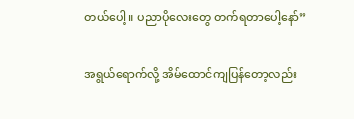တယ်ပေါ့။ ပညာပိုလေးတွေ တက်ရတာပေါ့နော်”

အရွယ်ရောက်လို့ အိမ်ထောင်ကျပြန်တော့လည်း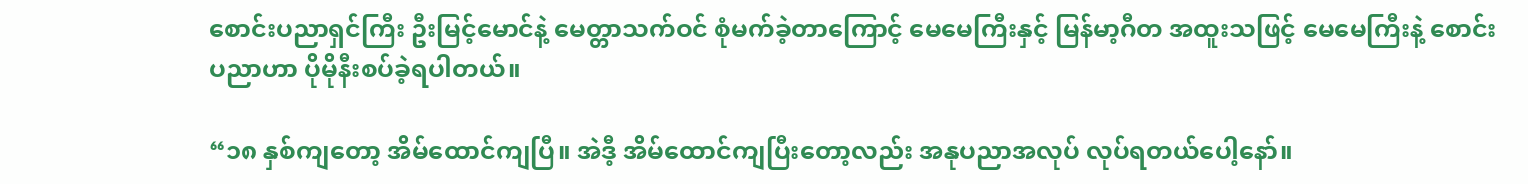စောင်းပညာရှင်ကြီး ဦးမြင့်မောင်နဲ့ မေတ္တာသက်ဝင် စုံမက်ခဲ့တာကြောင့် မေမေကြီးနှင့် မြန်မာ့ဂီတ အထူးသဖြင့် မေမေကြီးနဲ့ စောင်းပညာဟာ ပိုမိုနီးစပ်ခဲ့ရပါတယ်။

“၁၈ နှစ်ကျတော့ အိမ်ထောင်ကျပြီ။ အဲဒီ့ အိမ်ထောင်ကျပြီးတော့လည်း အနုပညာအလုပ် လုပ်ရတယ်ပေါ့နော်။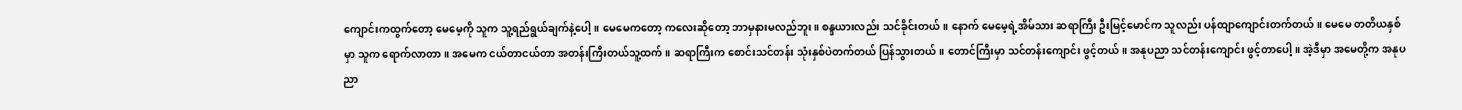ကျောင်းကထွက်တော့ မေမေ့ကို သူက သူ့ရည်ရွယ်ချက်နဲ့ပေါ့။ မေမေကတော့ ကလေးဆိုတော့ ဘာမှနားမလည်ဘူး။ စန္ဒယားလည်း သင်ခိုင်းတယ်။ နောက် မေမေ့ရဲ့အိမ်သား ဆရာကြီး ဦးမြင့်မောင်က သူလည်း ပန်ထျာကျောင်းတက်တယ်။ မေမေ တတိယနှစ်မှာ သူက ရောက်လာတာ။ အမေက ငယ်တာငယ်တာ အတန်းကြီးတယ်သူ့ထက်။ ဆရာကြီးက စောင်းသင်တန်း သုံးနှစ်ပဲတက်တယ် ပြန်သွားတယ်။ တောင်ကြီးမှာ သင်တန်းကျောင်း ဖွင့်တယ်။ အနုပညာ သင်တန်းကျောင်း ဖွင့်တာပေါ့။ အဲ့ဒီမှာ အမေတို့က အနုပညာ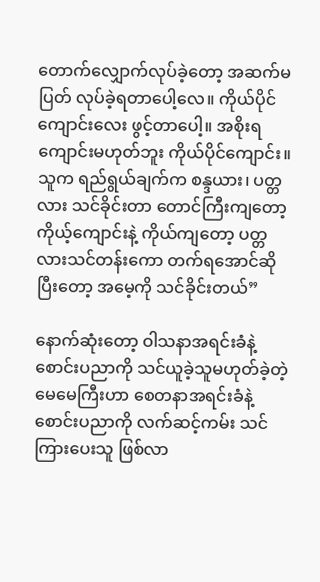တောက်လျှောက်လုပ်ခဲ့တော့ အဆက်မပြတ် လုပ်ခဲ့ရတာပေါ့လေ။ ကိုယ်ပိုင်ကျောင်းလေး ဖွင့်တာပေါ့။ အစိုးရကျောင်းမဟုတ်ဘူး ကိုယ်ပိုင်ကျောင်း။ သူက ရည်ရွယ်ချက်က စန္ဒယား၊ ပတ္တလား သင်ခိုင်းတာ တောင်ကြီးကျတော့ ကိုယ့်ကျောင်းနဲ့ ကိုယ်ကျတော့ ပတ္တလားသင်တန်းကော တက်ရအောင်ဆိုပြီးတော့ အမေ့ကို သင်ခိုင်းတယ်”

နောက်ဆုံးတော့ ဝါသနာအရင်းခံနဲ့ စောင်းပညာကို သင်ယူခဲ့သူမဟုတ်ခဲ့တဲ့ မေမေကြီးဟာ စေတနာအရင်းခံနဲ့ စောင်းပညာကို လက်ဆင့်ကမ်း သင်ကြားပေးသူ ဖြစ်လာ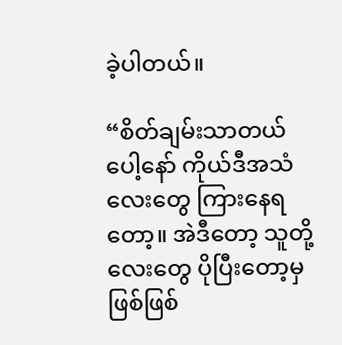ခဲ့ပါတယ်။

“စိတ်ချမ်းသာတယ်ပေါ့နော် ကိုယ်ဒီအသံလေးတွေ ကြားနေရတော့။ အဲဒီတော့ သူတို့လေးတွေ ပိုပြီးတော့မှ ဖြစ်ဖြစ်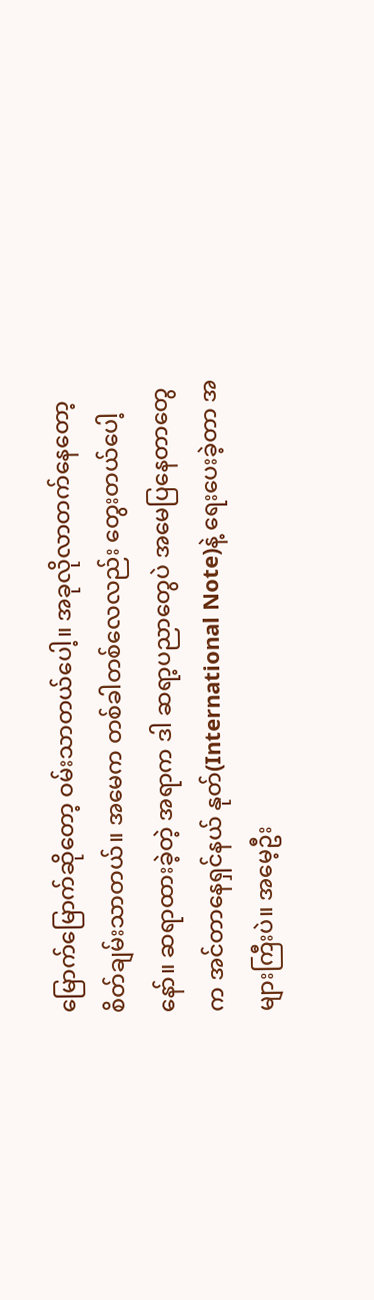မြောက်မြောက်ဆိုတော့ ဝမ်းသာတယ်ပေါ့။ အခုလိုလာတက်နေတော့ စိတ်ချမ်းသာတယ်။ အမေက တစ်ခါတစ်လေလည်း တွေးတယ်ပေါ့နော်။ ဆရာထားခဲ့တဲ့ အရာက ဒါ ဆရာ့ပညာတွေပဲ အမေပြနေတာတွေက အင်တာနေရှင်နယ် နုတ်(International Note)နဲ့ ရေးပေးခဲ့တာ အများကြီးပဲ။ အမေ့ဦး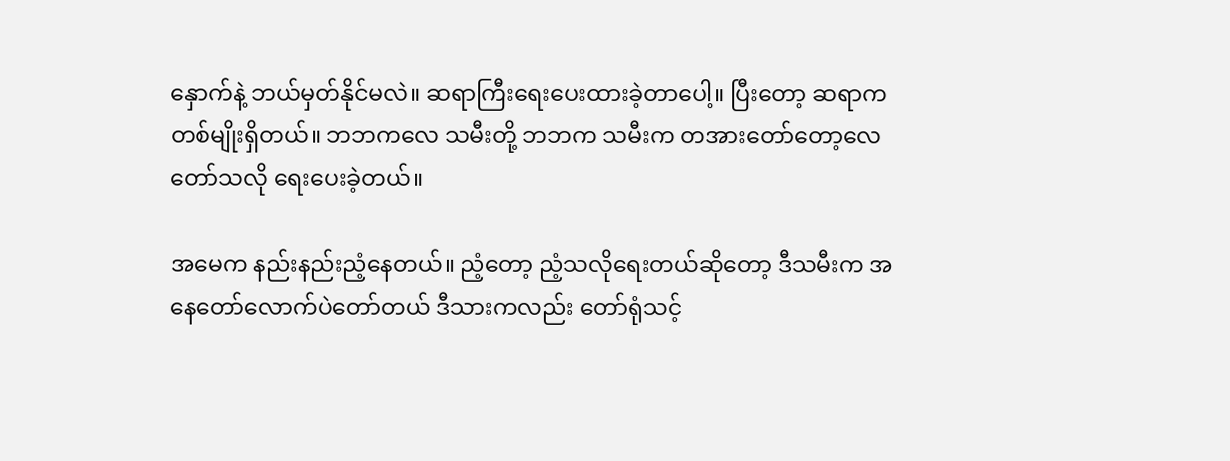နှောက်နဲ့ ဘယ်မှတ်နိုင်မလဲ။ ဆရာကြီးရေးပေးထားခဲ့တာပေါ့။ ပြီးတော့ ဆရာက တစ်မျိုးရှိတယ်။ ဘဘကလေ သမီးတို့ ဘဘက သမီးက တအားတော်တော့လေ တော်သလို ရေးပေးခဲ့တယ်။

အမေက နည်းနည်းညံ့နေတယ်။ ညံ့တော့ ညံ့သလိုရေးတယ်ဆိုတော့ ဒီသမီးက အနေတော်လောက်ပဲတော်တယ် ဒီသားကလည်း တော်ရုံသင့်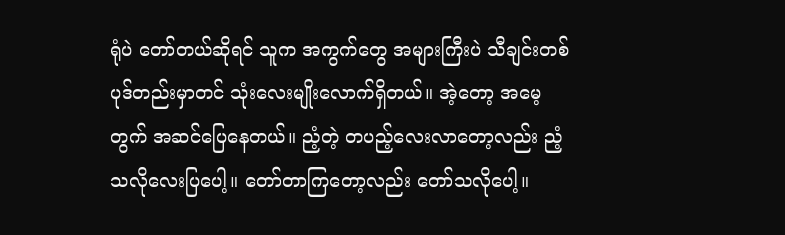ရုံပဲ တော်တယ်ဆိုရင် သူက အကွက်တွေ အများကြီးပဲ သီချင်းတစ်ပုဒ်တည်းမှာတင် သုံးလေးမျိုးလောက်ရှိတယ်။ အဲ့တော့ အမေ့တွက် အဆင်ပြေနေတယ်။ ညံ့တဲ့ တပည့်လေးလာတော့လည်း ညံ့သလိုလေးပြပေါ့။ တော်တာကြတော့လည်း တော်သလိုပေါ့။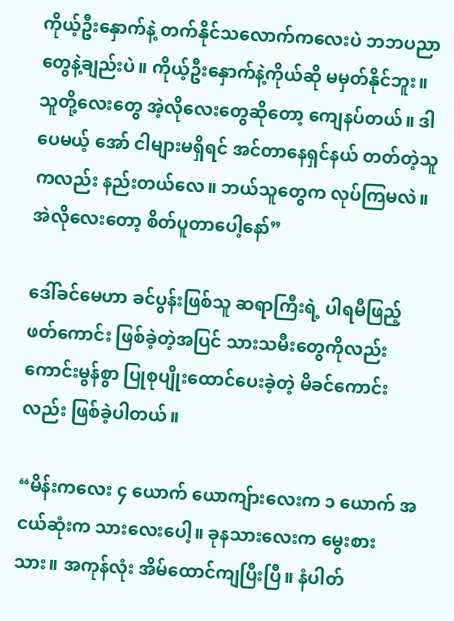ကိုယ့်ဦးနှောက်နဲ့ တက်နိုင်သလောက်ကလေးပဲ ဘဘပညာတွေနဲ့ချည်းပဲ။ ကိုယ့်ဦးနှောက်နဲ့ကိုယ်ဆို မမှတ်နိုင်ဘူး။ သူတို့လေးတွေ အဲ့လိုလေးတွေဆိုတော့ ကျေနပ်တယ်။ ဒါပေမယ့် အော် ငါများမရှိရင် အင်တာနေရှင်နယ် တတ်တဲ့သူကလည်း နည်းတယ်လေ။ ဘယ်သူတွေက လုပ်ကြမလဲ။ အဲလိုလေးတော့ စိတ်ပူတာပေါ့နော်”

ဒေါ်ခင်မေဟာ ခင်ပွန်းဖြစ်သူ ဆရာကြီးရဲ့ ပါရမီဖြည့်ဖတ်ကောင်း ဖြစ်ခဲ့တဲ့အပြင် သားသမီးတွေကိုလည်း ကောင်းမွန်စွာ ပြုစုပျိုးထောင်ပေးခဲ့တဲ့ မိခင်ကောင်းလည်း ဖြစ်ခဲ့ပါတယ်။

“မိန်းကလေး ၄ ယောက် ယောကျ်ားလေးက ၁ ယောက် အငယ်ဆုံးက သားလေးပေါ့။ ခုနသားလေးက မွေးစားသား။ အကုန်လုံး အိမ်ထောင်ကျပြီးပြီ။ နံပါတ်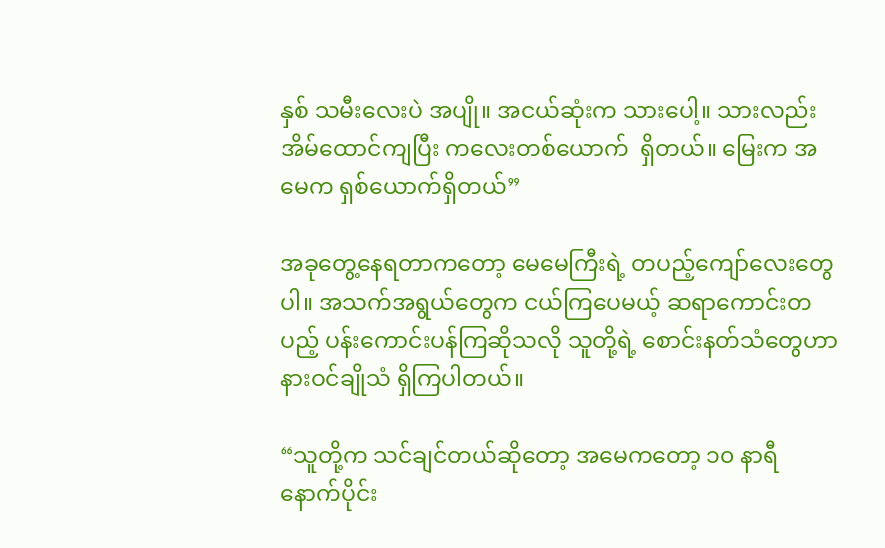နှစ် သမီးလေးပဲ အပျို။ အငယ်ဆုံးက သားပေါ့။ သားလည်း အိမ်ထောင်ကျပြီး ကလေးတစ်ယောက်  ရှိတယ်။ မြေးက အမေက ရှစ်ယောက်ရှိတယ်”

အခုတွေ့နေရတာကတော့ မေမေကြီးရဲ့ တပည့်ကျော်လေးတွေပါ။ အသက်အရွယ်တွေက ငယ်ကြပေမယ့် ဆရာကောင်းတပည့် ပန်းကောင်းပန်ကြဆိုသလို သူတို့ရဲ့ စောင်းနတ်သံတွေဟာ နားဝင်ချိုသံ ရှိကြပါတယ်။

“သူတို့က သင်ချင်တယ်ဆိုတော့ အမေကတော့ ၁၀ နာရီ နောက်ပိုင်း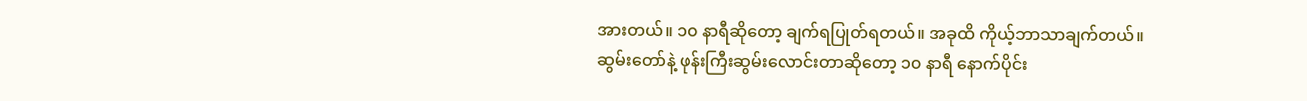အားတယ်။ ၁၀ နာရီဆိုတော့ ချက်ရပြုတ်ရတယ်။ အခုထိ ကိုယ့်ဘာသာချက်တယ်။ ဆွမ်းတော်နဲ့ ဖုန်းကြီးဆွမ်းလောင်းတာဆိုတော့ ၁၀ နာရီ နောက်ပိုင်း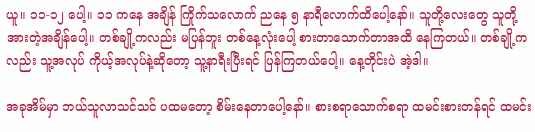ယူ။ ၁၁-၁၂ ပေါ့။ ၁၁ ကနေ အချိန် ကြိုက်သလောက် ညနေ ၅ နာရီလောက်ထိပေါ့နော်။ သူတို့လေးတွေ သူတို့အားတဲ့အချိန်ပေါ့။ တစ်ချို့ကလည်း မပြန်ဘူး တစ်နေ့လုံးပေါ့ စားတာသောက်တာအထိ နေကြတယ်။ တစ်ချို့ကလည်း သူ့အလုပ် ကိုယ့်အလုပ်နဲ့ဆိုတော့ သူ့နာရီးပြီးရင် ပြန်ကြတယ်ပေါ့။ နေ့တိုင်းပဲ အဲ့ဒါ။

အခုအိမ်မှာ ဘယ်သူလာသင်သင် ပထမတော့ စိမ်းနေတာပေါ့နော်။ စားစရာသောက်စရာ ထမင်းစားတန်ရင် ထမင်း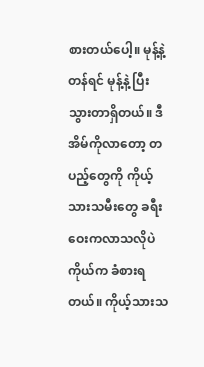စားတယ်ပေါ့။ မုန့်နဲ့တန်ရင် မုန့်နဲ့ ပြီးသွားတာရှိတယ်။ ဒီအိမ်ကိုလာတော့ တပည့်တွေကို ကိုယ့်သားသမီးတွေ ခရီးဝေးကလာသလိုပဲ ကိုယ်က ခံစားရတယ်။ ကိုယ့်သားသ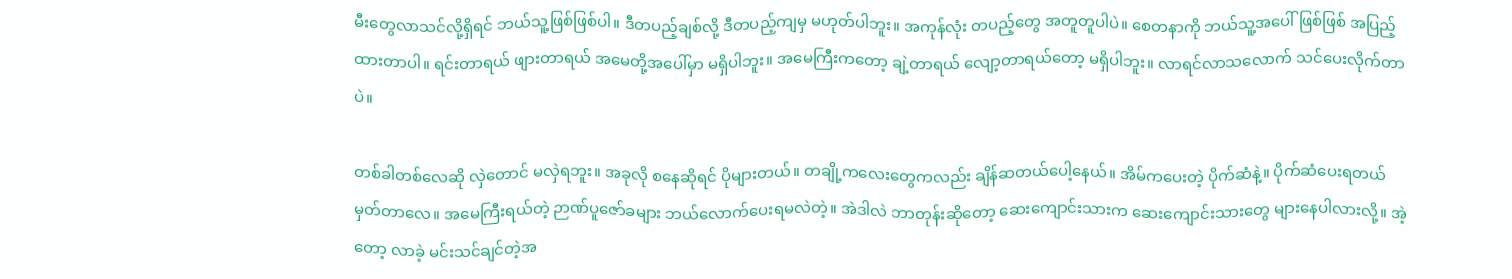မီးတွေလာသင်လို့ရှိရင် ဘယ်သူ့ဖြစ်ဖြစ်ပါ။ ဒီတပည့်ချစ်လို့ ဒီတပည့်ကျမှ မဟုတ်ပါဘူး။ အကုန်လုံး တပည့်တွေ အတူတူပါပဲ။ စေတနာကို ဘယ်သူ့အပေါ်ဖြစ်ဖြစ် အပြည့်ထားတာပါ။ ရင်းတာရယ် ဖျားတာရယ် အမေတို့အပေါ်မှာ မရှိပါဘူး။ အမေကြီးကတော့ ချဲ့တာရယ် လျော့တာရယ်တော့ မရှိပါဘူး။ လာရင်လာသလောက် သင်ပေးလိုက်တာပဲ။

တစ်ခါတစ်လေဆို လှဲတောင် မလှဲရဘူး။ အခုလို စနေဆိုရင် ပိုများတယ်။ တချို့ကလေးတွေကလည်း ချိန်ဆတယ်ပေါ့နေယ်။ အိမ်ကပေးတဲ့ ပိုက်ဆံနဲ့။ ပိုက်ဆံပေးရတယ် မှတ်တာလေ။ အမေကြီးရယ်တဲ့ ဉာဏ်ပူဇော်ခများ ဘယ်လောက်ပေးရမလဲတဲ့။ အဲဒါလဲ ဘာတုန်းဆိုတော့ ဆေးကျောင်းသားက ဆေးကျောင်းသားတွေ များနေပါလားလို့။ အဲ့တော့ လာခဲ့ မင်းသင်ချင်တဲ့အ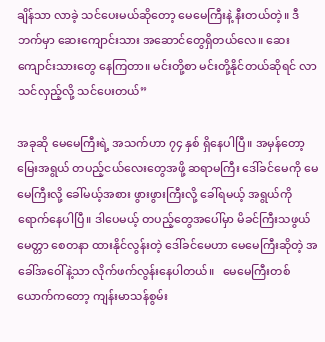ချိန်သာ လာခဲ့ သင်ပေးမယ်ဆိုတော့ မေမေကြီးနဲ့ နီးတယ်တဲ့။ ဒီဘက်မှာ ဆေးကျောင်းသား အဆောင်တွေရှိတယ်လေ။ ဆေးကျောင်းသားတွေ နေကြတာ။ မင်းတို့စာ မင်းတို့နိုင်တယ်ဆိုရင် လာသင်လှည့်လို့ သင်ပေးတယ်”

အခုဆို မေမေကြီးရဲ့ အသက်ဟာ ၇၄ နှစ် ရှိနေပါပြီ။ အမှန်တော့ မြေးအရွယ် တပည့်ငယ်လေးတွေအဖို့ ဆရာမကြီး ဒေါ်ခင်မေကို မေမေကြီးလို့ ခေါ်မယ့်အစား ဖွားဖွားကြီးလို့ ခေါ်ရမယ့် အရွယ်ကို ရောက်နေပါပြီ။ ဒါပေမယ့် တပည့်တွေအပေါ်မှာ မိခင်ကြီးသဖွယ် မေတ္တာ စေတနာ ထားနိုင်လွန်းတဲ့ ဒေါ်ခင်မေဟာ မေမေကြီးဆိုတဲ့ အခေါ်အဝေါ်နဲ့သာ လိုက်ဖက်လွန်းနေပါတယ်။   မေမေကြီးတစ်ယောက်ကတော့ ကျန်းမာသန်စွမ်း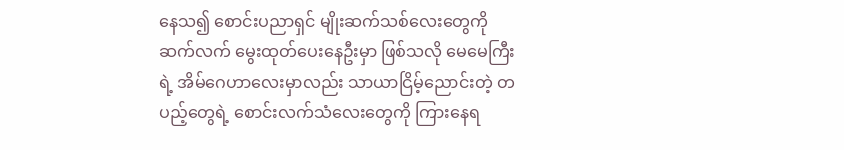နေသ၍ စောင်းပညာရှင် မျိုးဆက်သစ်လေးတွေကို ဆက်လက် မွေးထုတ်ပေးနေဦးမှာ ဖြစ်သလို မေမေကြီးရဲ့ အိမ်ဂေဟာလေးမှာလည်း သာယာငြိမ့်ညောင်းတဲ့ တပည့်တွေရဲ့ စောင်းလက်သံလေးတွေကို ကြားနေရ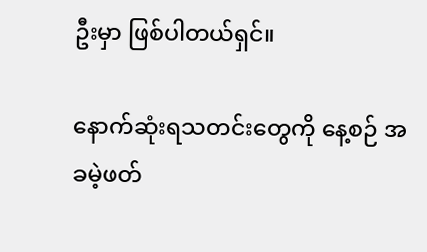ဦးမှာ ဖြစ်ပါတယ်ရှင်။

နောက်ဆုံးရသတင်းတွေကို နေ့စဉ် အခမဲ့ဖတ်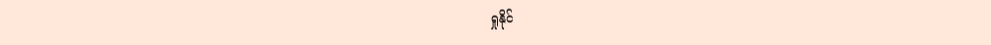ရှုနိုင်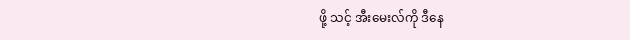ဖို့ သင့် အီးမေးလ်ကို ဒီနေ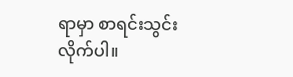ရာမှာ စာရင်းသွင်းလိုက်ပါ။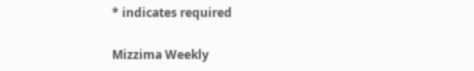* indicates required

Mizzima Weekly